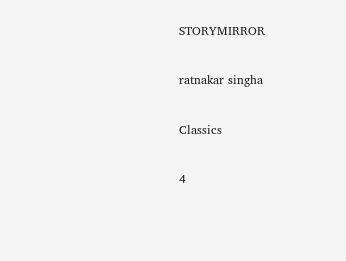STORYMIRROR

ratnakar singha

Classics

4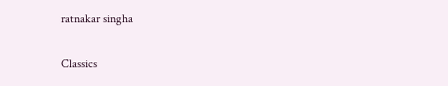ratnakar singha

Classics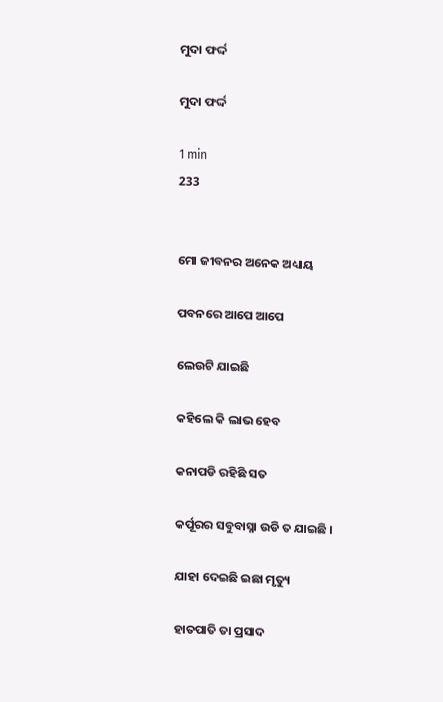ମୁଦା ଫର୍ଦ୍ଦ

ମୁଦା ଫର୍ଦ୍ଦ

1 min
233


ମୋ ଜୀବନର ଅନେକ ଅଧ୍ୟାୟ

ପବନରେ ଆପେ ଆପେ

ଲେଉଟି ଯାଇଛି

କହିଲେ କି ଲାଭ ହେବ

କନାପଡି ରହିଛି ସତ

କର୍ପୂରର ସବୁବାସ୍ନା ଉଡି ତ ଯାଇଛି ।

ଯାହା ଦେଇଛି ଇଛା ମୃତ୍ୟୁ

ହାତପାତି ତା ପ୍ରସାଦ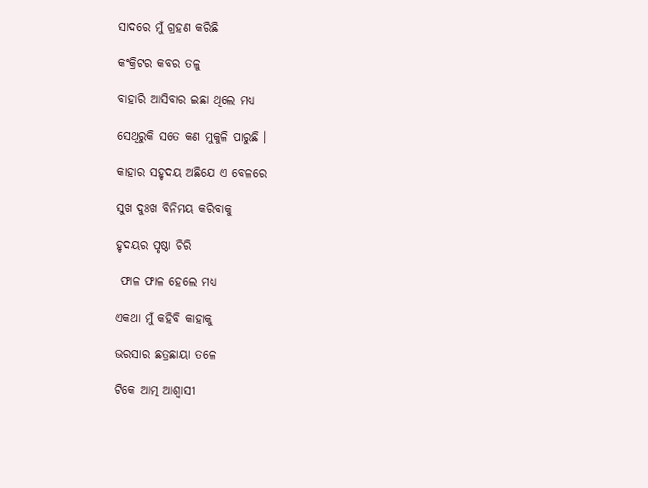ସାଦରେ ମୁଁ ଗ୍ରହଣ କରିଛି

କଂକ୍ରିଟର କବର ତଳୁ

ବାହାରି ଆସିବାର ଇଛା ଥିଲେ ମଧ୍ୟ

ସେଥିରୁକି ସତେ କଣ ମୁକୁଳି ପାରୁଛି ।

କାହାର ସହୃଦୟ ଅଛିଯେ ଏ ବେଳରେ

ସୁଖ ଦୁଃଖ ବିନିମୟ କରିବାକୁ

ହୃଦୟର ପୃଷ୍ଠା ଚିରି

 ଫାଳ ଫାଳ ହେଲେ ମଧ୍ୟ

ଏକଥା ମୁଁ କହିବି କାହାକୁ

ଭରସାର ଛତ୍ରଛାୟା ତଳେ

ଟିକେ ଆତ୍ମ ଆଶ୍ୱାସୀ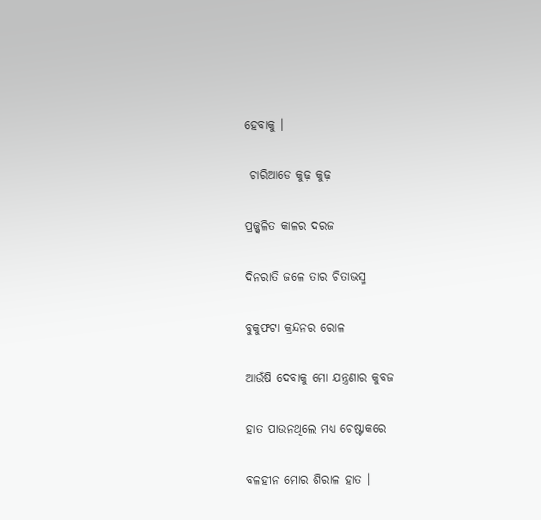ହେବାକୁ ।

 ଚାରିଆଡେ କୁଢ଼ କୁଢ଼

ପ୍ରଜ୍ଜ୍ବଳିତ କାଳର ଦରଜ

ଦିନରାତି ଜଳେ ତାର ଚିତାଭସ୍ମ

ବୁକୁଫଟା କ୍ରନ୍ଦନର ରୋଳ

ଆଉଁଷି ଦେବାକୁ ମୋ ଯନ୍ତ୍ରଣାର କୁବଜ

ହାତ ପାଉନଥିଲେ ମଧ୍ୟ ଚେଷ୍ଟାକରେ

ବଳହୀନ ମୋର ଶିରାଳ ହାତ ।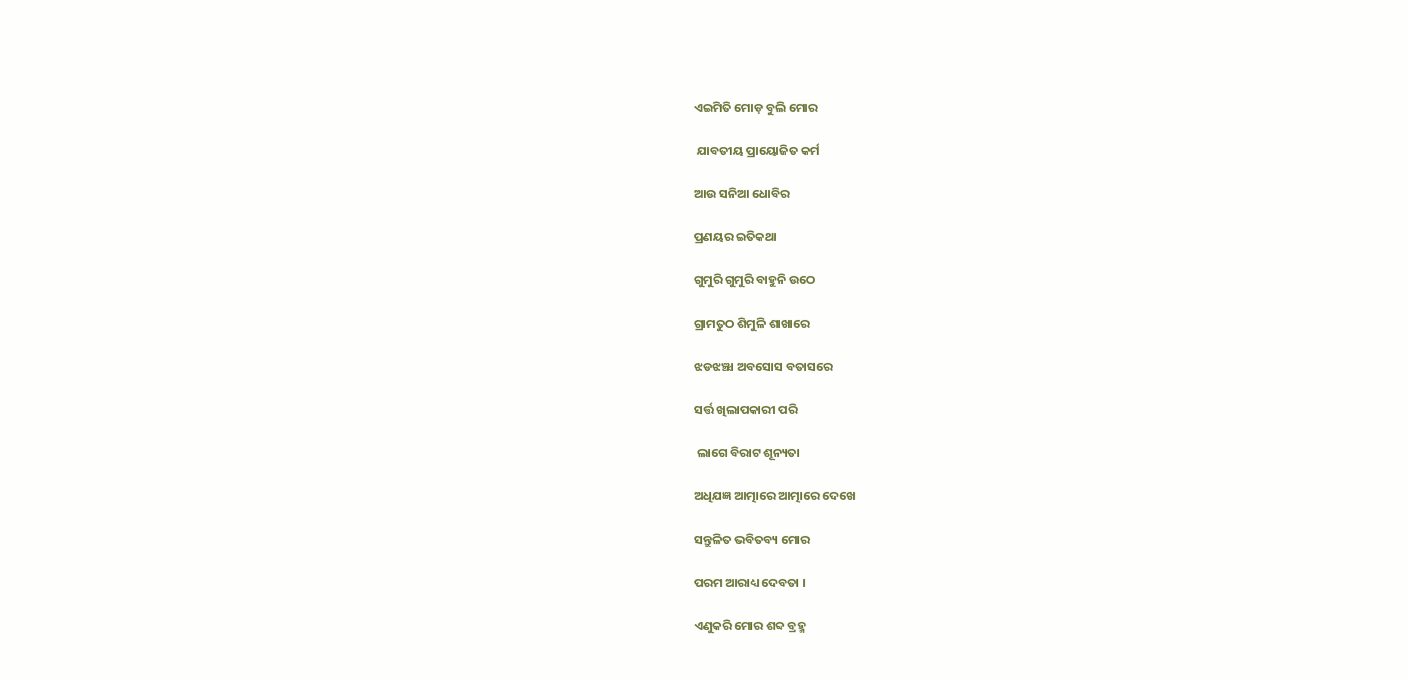ଏଇମିତି ମୋଡ଼ ବୁଲି ମୋର

 ଯାବତୀୟ ପ୍ରାୟୋଜିତ କର୍ମ

ଆଉ ସନିଆ ଧୋବିର

ପ୍ରଣୟର ଇତିକଥା

ଗୁମୁରି ଗୁମୁରି ବାହୁନି ଉଠେ

ଗ୍ରାମତୁଠ ଶିମୁଳି ଶାଖାରେ

ଝଡଝଞ୍ଝା ଅବସୋସ ବତାସରେ

ସର୍ତ୍ତ ଖିଲାପକାରୀ ପରି

 ଲାଗେ ବିରାଟ ଶୂନ୍ୟତା

ଅଧିଯଜ୍ଞ ଆତ୍ମାରେ ଆତ୍ମାରେ ଦେଖେ

ସନ୍ତୁଳିତ ଭବିତବ୍ୟ ମୋର

ପରମ ଆରାଧ୍ୟ ଦେବତା ।

ଏଣୁକରି ମୋର ଶବ୍ଦ ବ୍ରହ୍ମ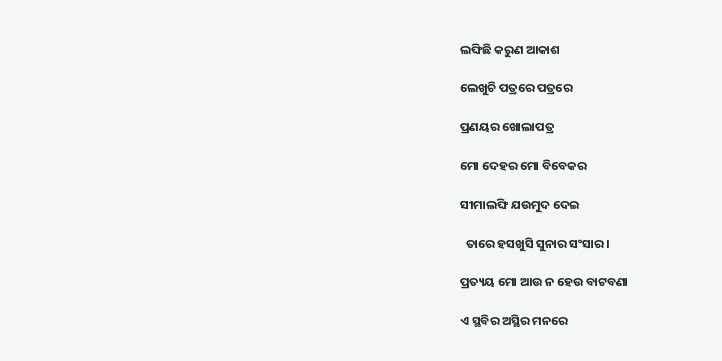ଲଙ୍ଘିଛି କରୁଣ ଆକାଶ

ଲେଖୁଚି ପତ୍ରରେ ପତ୍ରରେ

ପ୍ରଣୟର ଖୋଲାପତ୍ର

ମୋ ଦେହର ମୋ ବିବେକର

ସୀମାଲଙ୍ଘି ଯଉମୁଦ ଦେଇ

  ତାରେ ହସଖୁସି ସୁନାର ସଂସାର।

ପ୍ରତ୍ୟୟ ମୋ ଆଉ ନ ହେଉ ବାଟବଣା

ଏ ସ୍ଥବିର ଅସ୍ଥିର ମନରେ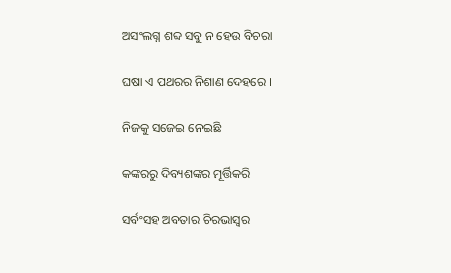ଅସଂଲଗ୍ନ ଶବ୍ଦ ସବୁ ନ ହେଉ ବିଚରା

ଘଷା ଏ ପଥରର ନିଶାଣ ଦେହରେ ।

ନିଜକୁ ସଜେଇ ନେଇଛି

କଙ୍କରରୁ ଦିବ୍ୟଶଙ୍କର ମୂର୍ତ୍ତିକରି

ସର୍ବଂସହ ଅବତାର ଚିରଭାସ୍ୱର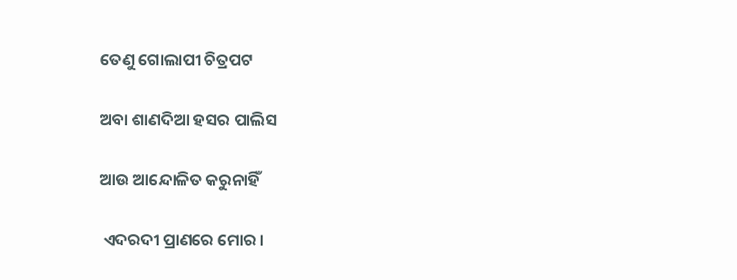ତେଣୁ ଗୋଲାପୀ ଚିତ୍ରପଟ

ଅବା ଶାଣଦିଆ ହସର ପାଲିସ

ଆଉ ଆନ୍ଦୋଳିତ କରୁନାହିଁ

 ଏଦରଦୀ ପ୍ରାଣରେ ମୋର ।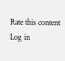Rate this content
Log in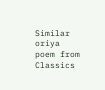Similar oriya poem from Classics